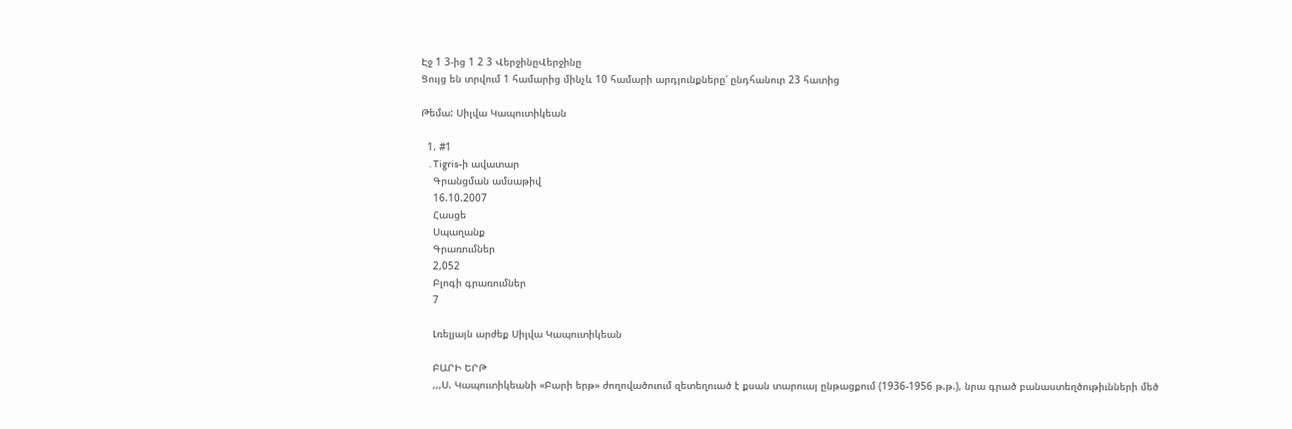Էջ 1 3-ից 1 2 3 ՎերջինըՎերջինը
Ցույց են տրվում 1 համարից մինչև 10 համարի արդյունքները՝ ընդհանուր 23 հատից

Թեմա: Սիլվա Կապուտիկեան

  1. #1
    . Tigris-ի ավատար
    Գրանցման ամսաթիվ
    16.10.2007
    Հասցե
    Սպաղանք
    Գրառումներ
    2,052
    Բլոգի գրառումներ
    7

    Լռելյայն արժեք Սիլվա Կապուտիկեան

    ԲԱՐԻ ԵՐԹ
    ,,,Ս. Կապուտիկեանի «Բարի երթ» ժողովածուում զետեղուած է քսան տարուայ ընթացքում (1936-1956 թ.թ.), նրա գրած բանաստեղծութիւնների մեծ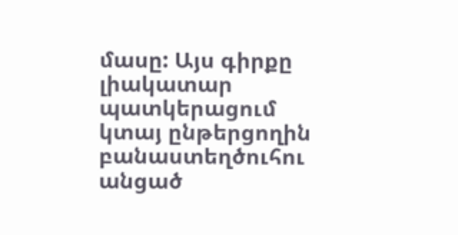մասը: Այս գիրքը լիակատար պատկերացում կտայ ընթերցողին բանաստեղծուհու անցած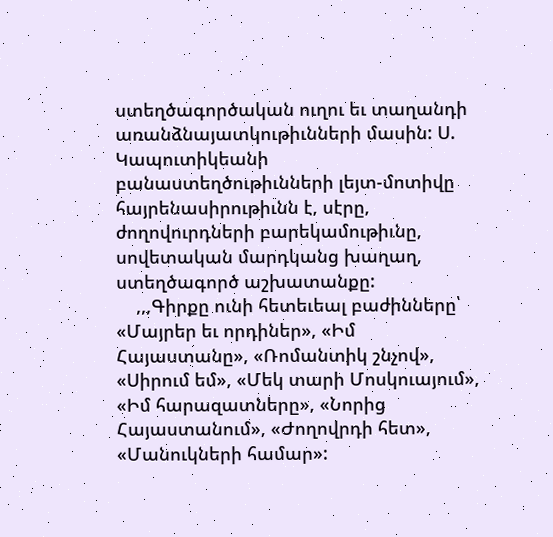ստեղծագործական ուղու եւ տաղանդի առանձնայատկութիւնների մասին: Ս. Կապուտիկեանի բանաստեղծութիւնների լեյտ-մոտիվը հայրենասիրութիւնն է, սէրը, ժողովուրդների բարեկամութիւնը, սովետական մարդկանց խաղաղ, ստեղծագործ աշխատանքը:
    ,,,Գիրքը ունի հետեւեալ բաժինները՝ «Մայրեր եւ որդիներ», «Իմ Հայաստանը», «Ռոմանտիկ շնչով», «Սիրում եմ», «Մեկ տարի Մոսկուայում», «Իմ հարազատները», «Նորից Հայաստանում», «Ժողովրդի հետ», «Մանուկների համար»: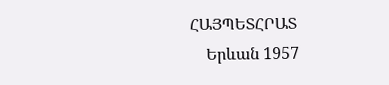ՀԱՅՊԵՏՀՐԱՏ
    Երևան 1957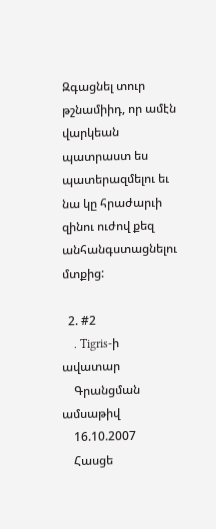Զգացնել տուր թշնամիիդ, որ ամէն վարկեան պատրաստ ես պատերազմելու եւ նա կը հրաժարւի զինու ուժով քեզ անհանգստացնելու մտքից:

  2. #2
    . Tigris-ի ավատար
    Գրանցման ամսաթիվ
    16.10.2007
    Հասցե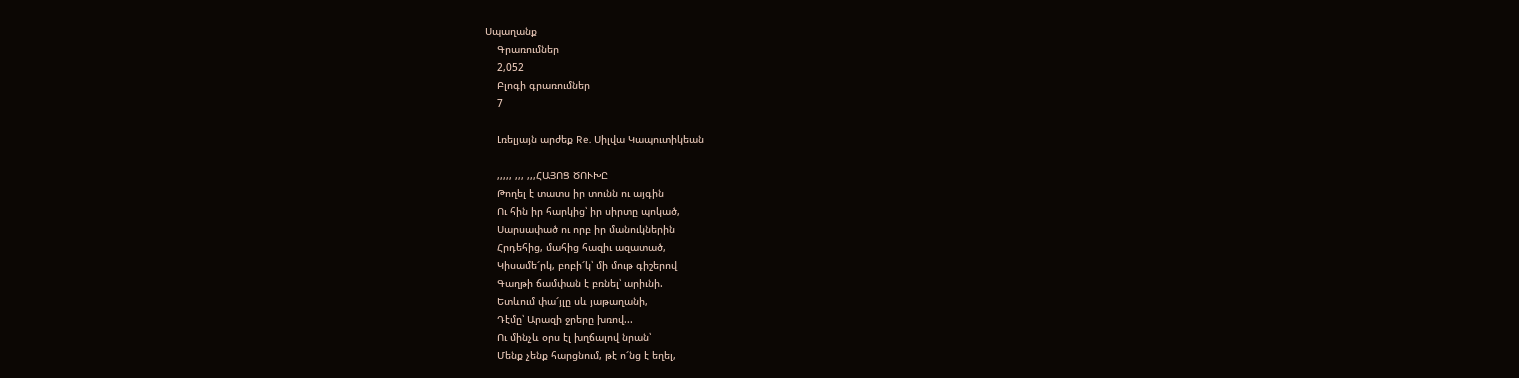Սպաղանք
    Գրառումներ
    2,052
    Բլոգի գրառումներ
    7

    Լռելյայն արժեք Re. Սիլվա Կապուտիկեան

    ,,,,, ,,, ,,,ՀԱՅՈՑ ԾՈՒԽԸ
    Թողել է տատս իր տունն ու այգին
    Ու հին իր հարկից՝ իր սիրտը պոկած,
    Սարսափած ու որբ իր մանուկներին
    Հրդեհից, մահից հազիւ ազատած,
    Կիսամե՜րկ, բոբի՜կ՝ մի մութ գիշերով
    Գաղթի ճամփան է բռնել՝ արիւնի.
    Ետևում փա՜յլը սև յաթաղանի,
    Դէմը՝ Արազի ջրերը խռով...
    Ու մինչև օրս էլ խղճալով նրան՝
    Մենք չենք հարցնում, թէ ո՜նց է եղել,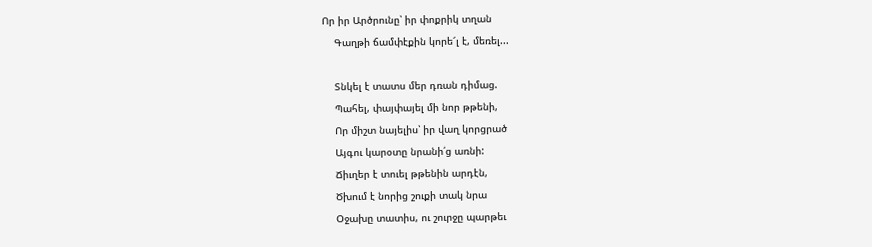Որ իր Արծրունը՝ իր փոքրիկ տղան
    Գաղթի ճամփէքին կորե՜լ է, մեռել...

    Տնկել է տատս մեր դռան դիմաց.
    Պահել, փայփայել մի նոր թթենի,
    Որ միշտ նայելիս՝ իր վաղ կորցրած
    Այգու կարօտը նրանի՛ց առնի:
    Ճիւղեր է տուել թթենին արդէն,
    Ծխում է նորից շուքի տակ նրա
    Օջախը տատիս, ու շուրջը պարթեւ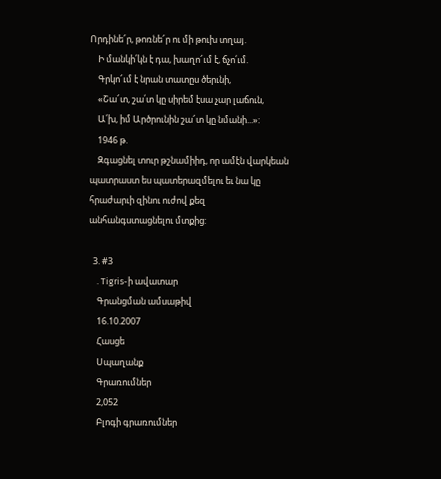Որդինե՜ր, թոռնե՜ր ու մի թուխ տղայ.
    Ի մանկի՛կն է դա, խաղո՜ւմ է, ճչո՛ւմ.
    Գրկո՜ւմ է նրան տատըս ծերւնի,
    «Շա՜տ, շա՛տ կը սիրեմ էսա չար լաճուն,
    Ա՛խ, իմ Արծրունին շա՜տ կը նմանի...»:
    1946 թ.
    Զգացնել տուր թշնամիիդ, որ ամէն վարկեան պատրաստ ես պատերազմելու եւ նա կը հրաժարւի զինու ուժով քեզ անհանգստացնելու մտքից:

  3. #3
    . Tigris-ի ավատար
    Գրանցման ամսաթիվ
    16.10.2007
    Հասցե
    Սպաղանք
    Գրառումներ
    2,052
    Բլոգի գրառումներ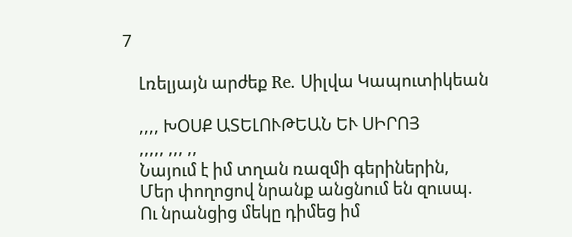7

    Լռելյայն արժեք Re. Սիլվա Կապուտիկեան

    ,,,, ԽՕՍՔ ԱՏԵԼՈՒԹԵԱՆ ԵՒ ՍԻՐՈՅ
    ,,,,, ,,, ,,
    Նայում է իմ տղան ռազմի գերիներին,
    Մեր փողոցով նրանք անցնում են զուսպ.
    Ու նրանցից մեկը դիմեց իմ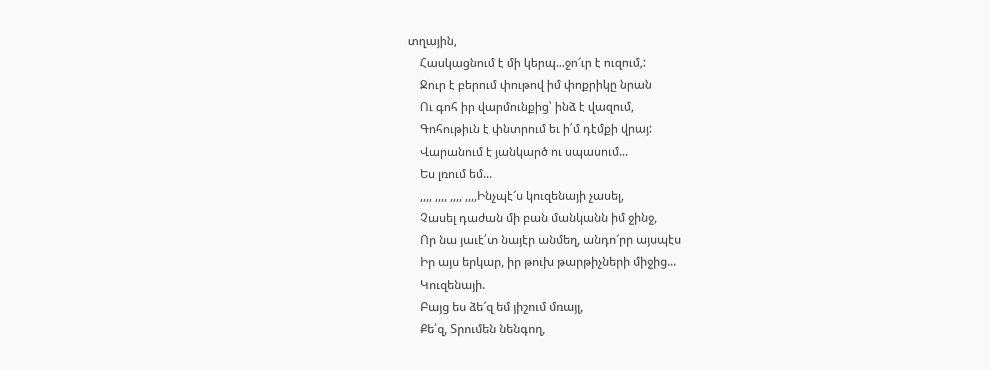տղային,
    Հասկացնում է մի կերպ...ջո՜ւր է ուզում,:
    Ջուր է բերում փութով իմ փոքրիկը նրան
    Ու գոհ իր վարմունքից՝ ինձ է վազում,
    Գոհութիւն է փնտրում եւ ի՛մ դէմքի վրայ:
    Վարանում է յանկարծ ու սպասում...
    Ես լռում եմ...
    ,,,, ,,,, ,,,, ,,,,Ինչպէ՜ս կուզենայի չասել,
    Չասել դաժան մի բան մանկանն իմ ջինջ,
    Որ նա յաւէ՛տ նայէր անմեղ, անդո՜րր այսպէս
    Իր այս երկար, իր թուխ թարթիչների միջից...
    Կուզենայի.
    Բայց ես ձե՜զ եմ յիշում մռայլ,
    Քե՛զ, Տրումեն նենգող,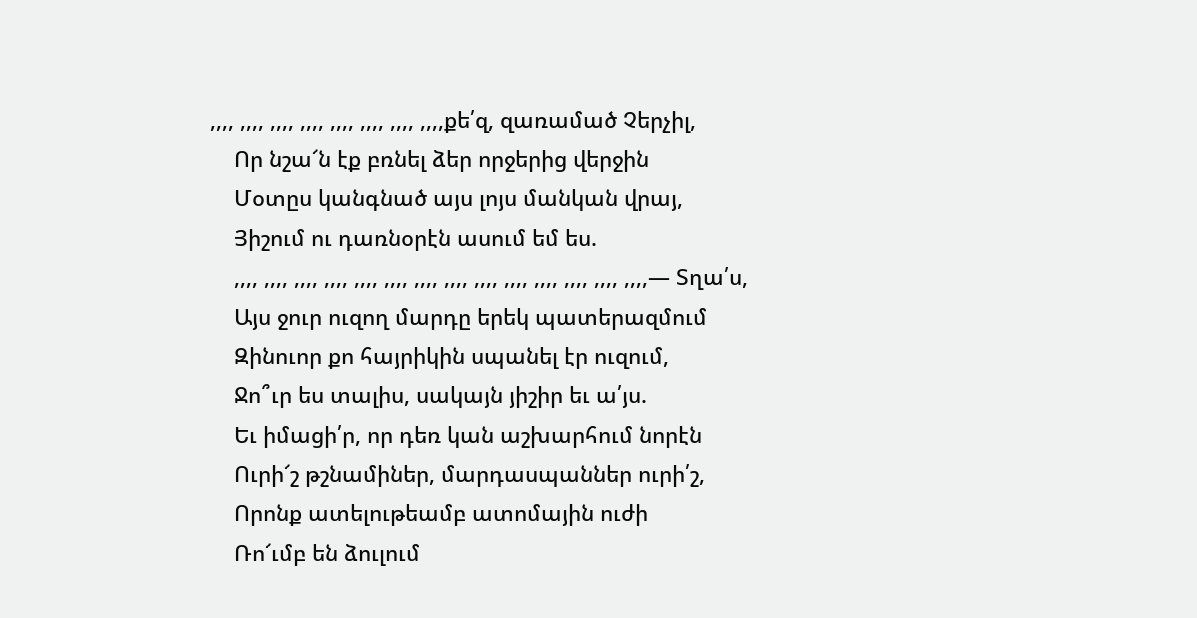,,,, ,,,, ,,,, ,,,, ,,,, ,,,, ,,,, ,,,,քե՛զ, զառամած Չերչիլ,
    Որ նշա՜ն էք բռնել ձեր որջերից վերջին
    Մօտըս կանգնած այս լոյս մանկան վրայ,
    Յիշում ու դառնօրէն ասում եմ ես.
    ,,,, ,,,, ,,,, ,,,, ,,,, ,,,, ,,,, ,,,, ,,,, ,,,, ,,,, ,,,, ,,,, ,,,,— Տղա՛ս,
    Այս ջուր ուզող մարդը երեկ պատերազմում
    Զինուոր քո հայրիկին սպանել էր ուզում,
    Ջո՞ւր ես տալիս, սակայն յիշիր եւ ա՛յս.
    Եւ իմացի՛ր, որ դեռ կան աշխարհում նորէն
    Ուրի՜շ թշնամիներ, մարդասպաններ ուրի՛շ,
    Որոնք ատելութեամբ ատոմային ուժի
    Ռո՜ւմբ են ձուլում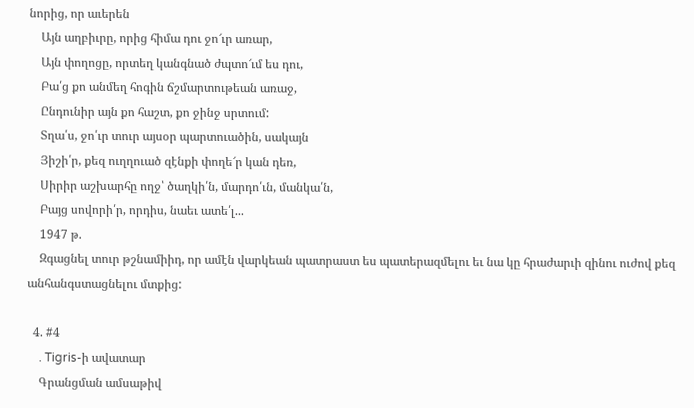նորից, որ աւերեն
    Այն աղբիւրը, որից հիմա դու ջո՜ւր առար,
    Այն փողոցը, որտեղ կանգնած ժպտո՜ւմ ես դու,
    Բա՛ց քո անմեղ հոգին ճշմարտութեան առաջ,
    Ընդունիր այն քո հաշտ, քո ջինջ սրտում:
    Տղա՛ս, ջո՛ւր տուր այսօր պարտուածին, սակայն
    Յիշի՛ր, քեզ ուղղուած զէնքի փողե՜ր կան դեռ,
    Սիրիր աշխարհը ողջ՝ ծաղկի՛ն, մարդո՛ւն, մանկա՛ն,
    Բայց սովորի՛ր, որդիս, նաեւ ատե՛լ...
    1947 թ.
    Զգացնել տուր թշնամիիդ, որ ամէն վարկեան պատրաստ ես պատերազմելու եւ նա կը հրաժարւի զինու ուժով քեզ անհանգստացնելու մտքից:

  4. #4
    . Tigris-ի ավատար
    Գրանցման ամսաթիվ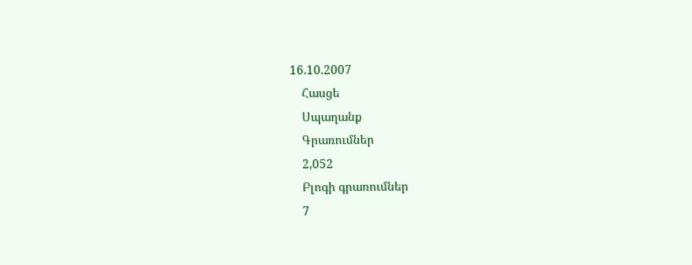16.10.2007
    Հասցե
    Սպաղանք
    Գրառումներ
    2,052
    Բլոգի գրառումներ
    7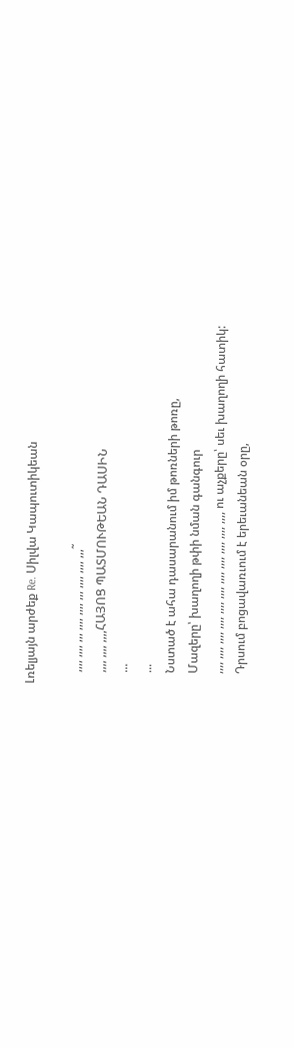Լռելյայն արժեք Re. Սիլվա Կապուտիկեան

    ,,,, ,,,, ,,, ,,,, ,,,, ,,, ,,,, ,,,, ,,,˜
    ,,,, ,,,, ,,,,ՀԱՅՈՑ ՊԱՏՄՈՒԹԵԱՆ ԴԱՍԻՆ
    ...
    ...
    Նստած է ահա դասարանում իմ թոռների թոռը,
    Մազերը՝ խաղողի թփի նման գանգուր
    ,,,, ,,,, ,,,, ,,,, ,,,, ,,,, ,,,, ,,,, ,,,, ,,,, ,,,, ու աչքերը՝ սեւ խաղողի հատիկ:
    Դրսում բոցավառւում է երեւանեան օրը,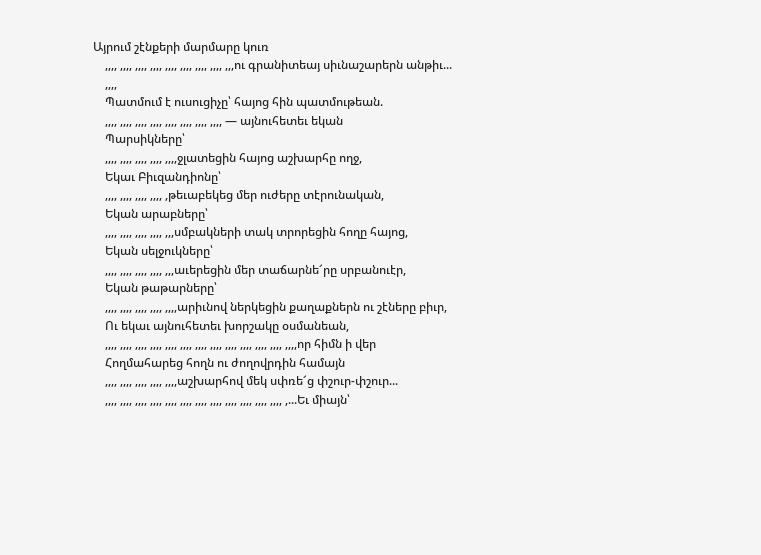Այրում շէնքերի մարմարը կուռ
    ,,,, ,,,, ,,,, ,,,, ,,,, ,,,, ,,,, ,,,, ,,,ու գրանիտեայ սիւնաշարերն անթիւ...
    ,,,,
    Պատմում է ուսուցիչը՝ հայոց հին պատմութեան.
    ,,,, ,,,, ,,,, ,,,, ,,,, ,,,, ,,,, ,,,, — այնուհետեւ եկան
    Պարսիկները՝
    ,,,, ,,,, ,,,, ,,,, ,,,,ջլատեցին հայոց աշխարհը ողջ,
    Եկաւ Բիւզանդիոնը՝
    ,,,, ,,,, ,,,, ,,,, ,թեւաբեկեց մեր ուժերը տէրունական,
    Եկան արաբները՝
    ,,,, ,,,, ,,,, ,,,, ,,,սմբակների տակ տրորեցին հողը հայոց,
    Եկան սելջուկները՝
    ,,,, ,,,, ,,,, ,,,, ,,,աւերեցին մեր տաճարնե՜րը սրբանուէր,
    Եկան թաթարները՝
    ,,,, ,,,, ,,,, ,,,, ,,,,արիւնով ներկեցին քաղաքներն ու շէները բիւր,
    Ու եկաւ այնուհետեւ խորշակը օսմանեան,
    ,,,, ,,,, ,,,, ,,,, ,,,, ,,,, ,,,, ,,,, ,,,, ,,,, ,,,, ,,,, ,,,,որ հիմն ի վեր
    Հողմահարեց հողն ու ժողովրդին համայն
    ,,,, ,,,, ,,,, ,,,, ,,,,աշխարհով մեկ սփռե՜ց փշուր-փշուր...
    ,,,, ,,,, ,,,, ,,,, ,,,, ,,,, ,,,, ,,,, ,,,, ,,,, ,,,, ,,,, ,...Եւ միայն՝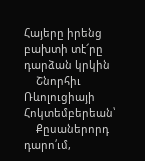Հայերը իրենց բախտի տէ՜րը դարձան կրկին
    Շնորհիւ Ռևոլուցիայի Հոկտեմբերեան՝
    Քըսաներորդ դարո՛ւմ,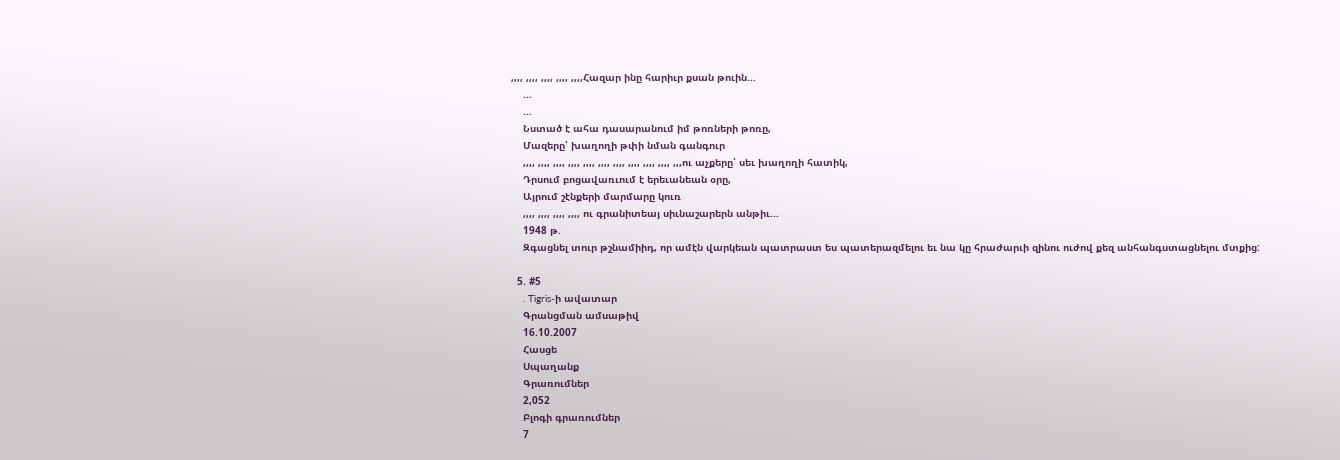,,,, ,,,, ,,,, ,,,, ,,,,Հազար ինը հարիւր քսան թուին...
    ...
    ...
    Նստած է ահա դասարանում իմ թոռների թոռը,
    Մազերը՝ խաղողի թփի նման գանգուր
    ,,,, ,,,, ,,,, ,,,, ,,,, ,,,, ,,,, ,,,, ,,,, ,,,, ,,,ու աչքերը՝ սեւ խաղողի հատիկ,
    Դրսում բոցավառւում է երեւանեան օրը,
    Այրում շէնքերի մարմարը կուռ
    ,,,, ,,,, ,,,, ,,,, ու գրանիտեայ սիւնաշարերն անթիւ...
    1948 թ.
    Զգացնել տուր թշնամիիդ, որ ամէն վարկեան պատրաստ ես պատերազմելու եւ նա կը հրաժարւի զինու ուժով քեզ անհանգստացնելու մտքից:

  5. #5
    . Tigris-ի ավատար
    Գրանցման ամսաթիվ
    16.10.2007
    Հասցե
    Սպաղանք
    Գրառումներ
    2,052
    Բլոգի գրառումներ
    7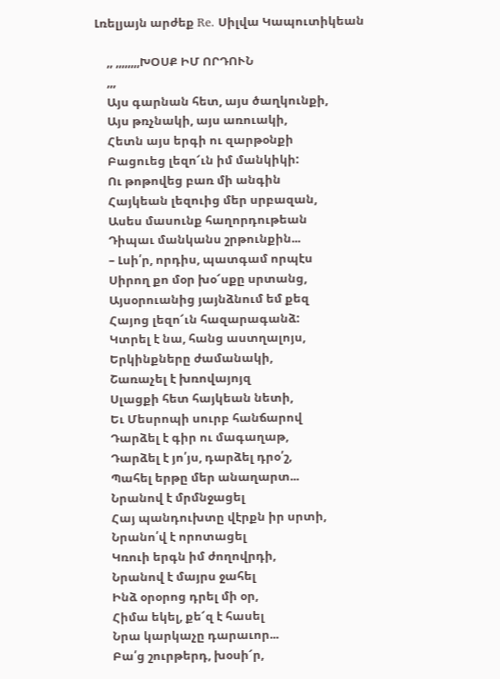Լռելյայն արժեք Re. Սիլվա Կապուտիկեան

    ,, ,,,,,,,,ԽՕՍՔ ԻՄ ՈՐԴՈՒՆ
    ,,,
    Այս գարնան հետ, այս ծաղկունքի,
    Այս թռչնակի, այս առուակի,
    Հետն այս երգի ու զարթօնքի
    Բացուեց լեզո՜ւն իմ մանկիկի:
    Ու թոթովեց բառ մի անգին
    Հայկեան լեզուից մեր սրբազան,
    Ասես մասունք հաղորդութեան
    Դիպաւ մանկանս շրթունքին...
    – Լսի՛ր, որդիս, պատգամ որպէս
    Սիրող քո մօր խօ՜սքը սրտանց,
    Այսօրուանից յայնձնում եմ քեզ
    Հայոց լեզո՜ւն հազարագանձ:
    Կտրել է նա, հանց աստղալոյս,
    Երկինքները ժամանակի,
    Շառաչել է խռովայոյզ
    Սլացքի հետ հայկեան նետի,
    Եւ Մեսրոպի սուրբ հանճարով
    Դարձել է գիր ու մագաղաթ,
    Դարձել է յո՛յս, դարձել դրօ՛շ,
    Պահել երթը մեր անաղարտ...
    Նրանով է մրմնջացել
    Հայ պանդուխտը վէրքն իր սրտի,
    Նրանո՛վ է որոտացել
    Կռուի երգն իմ ժողովրդի,
    Նրանով է մայրս ջահել
    Ինձ օրօրոց դրել մի օր,
    Հիմա եկել, քե՜զ է հասել
    Նրա կարկաչը դարաւոր...
    Բա՛ց շուրթերդ, խօսի՜ր,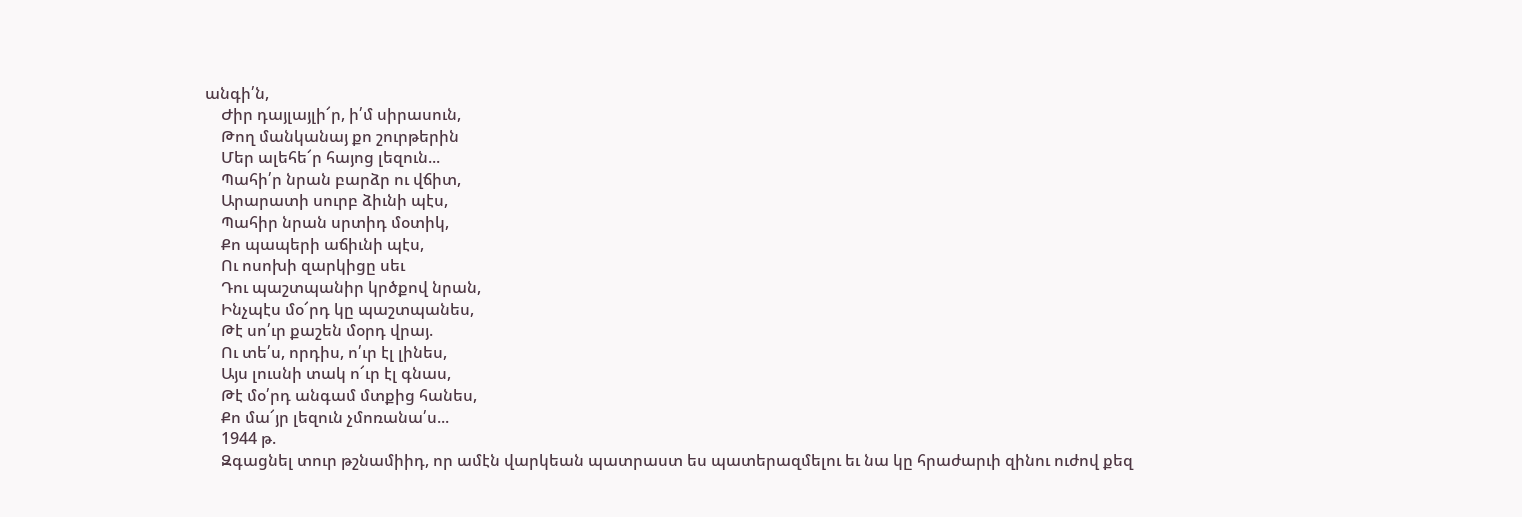անգի՛ն,
    Ժիր դայլայլի՜ր, ի՛մ սիրասուն,
    Թող մանկանայ քո շուրթերին
    Մեր ալեհե՜ր հայոց լեզուն...
    Պահի՛ր նրան բարձր ու վճիտ,
    Արարատի սուրբ ձիւնի պէս,
    Պահիր նրան սրտիդ մօտիկ,
    Քո պապերի աճիւնի պէս,
    Ու ոսոխի զարկիցը սեւ
    Դու պաշտպանիր կրծքով նրան,
    Ինչպէս մօ՜րդ կը պաշտպանես,
    Թէ սո՛ւր քաշեն մօրդ վրայ.
    Ու տե՛ս, որդիս, ո՛ւր էլ լինես,
    Այս լուսնի տակ ո՜ւր էլ գնաս,
    Թէ մօ՛րդ անգամ մտքից հանես,
    Քո մա՜յր լեզուն չմոռանա՛ս...
    1944 թ.
    Զգացնել տուր թշնամիիդ, որ ամէն վարկեան պատրաստ ես պատերազմելու եւ նա կը հրաժարւի զինու ուժով քեզ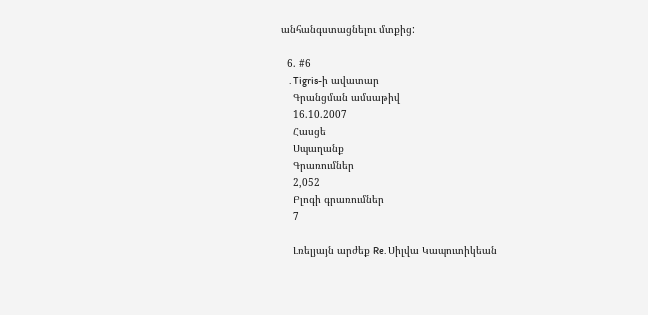անհանգստացնելու մտքից:

  6. #6
    . Tigris-ի ավատար
    Գրանցման ամսաթիվ
    16.10.2007
    Հասցե
    Սպաղանք
    Գրառումներ
    2,052
    Բլոգի գրառումներ
    7

    Լռելյայն արժեք Re. Սիլվա Կապուտիկեան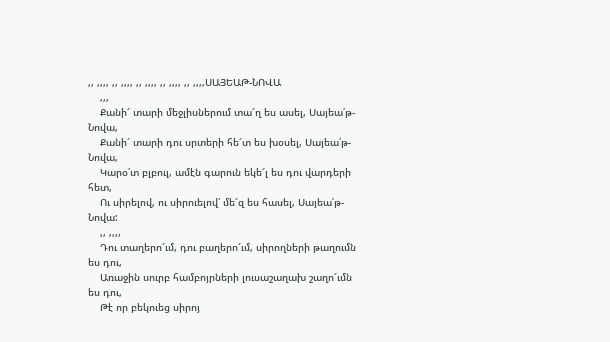,, ,,,, ,, ,,,, ,, ,,,, ,, ,,,, ,, ,,,,ՍԱՅԵԱԹ-ՆՈՎԱ
    ,,,
    Քանի՜ տարի մեջլիսներում տա՜ղ ես ասել, Սայեա՛թ-Նովա,
    Քանի՜ տարի դու սրտերի հե՜տ ես խօսել, Սայեա՛թ-Նովա,
    Կարօ՛տ բլբուլ, ամէն գարուն եկե՜լ ես դու վարդերի հետ,
    Ու սիրելով, ու սիրուելով՝ մե՜զ ես հասել, Սայեա՛թ-Նովա:
    ,, ,,,,
    Դու տաղերո՜ւմ, դու բաղերո՜ւմ, սիրողների թաղումն ես դու,
    Առաջին սուրբ համբոյրների լուսաշաղախ շաղո՜ւմն ես դու,
    Թէ որ բեկուեց սիրոյ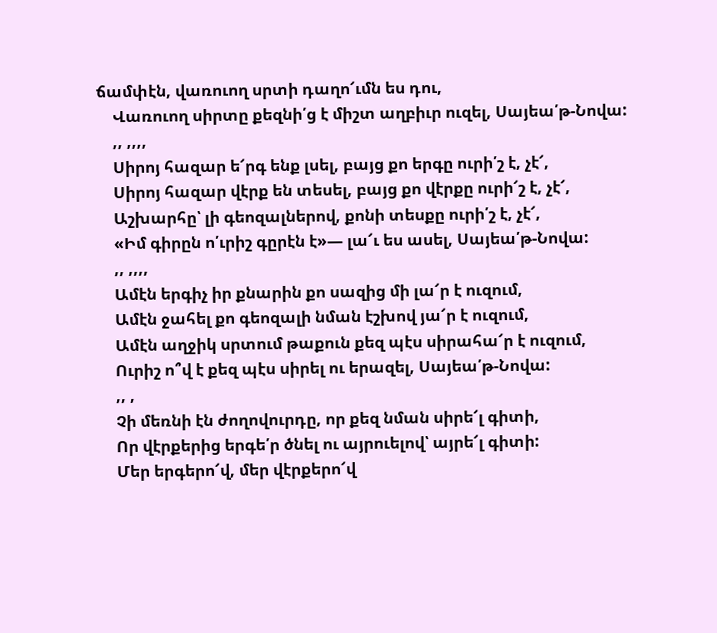ճամփէն, վառուող սրտի դաղո՜ւմն ես դու,
    Վառուող սիրտը քեզնի՛ց է միշտ աղբիւր ուզել, Սայեա՛թ-Նովա:
    ,, ,,,,
    Սիրոյ հազար ե՜րգ ենք լսել, բայց քո երգը ուրի՛շ է, չէ՜,
    Սիրոյ հազար վէրք են տեսել, բայց քո վէրքը ուրի՜շ է, չէ՜,
    Աշխարհը՝ լի գեոզալներով, քոնի տեսքը ուրի՛շ է, չէ՜,
    «Իմ գիրըն ո՛ւրիշ գըրէն է»— լա՜ւ ես ասել, Սայեա՛թ-Նովա:
    ,, ,,,,
    Ամէն երգիչ իր քնարին քո սազից մի լա՜ր է ուզում,
    Ամէն ջահել քո գեոզալի նման էշխով յա՜ր է ուզում,
    Ամէն աղջիկ սրտում թաքուն քեզ պէս սիրահա՜ր է ուզում,
    Ուրիշ ո՞վ է քեզ պէս սիրել ու երազել, Սայեա՛թ-Նովա:
    ,, ,
    Չի մեռնի էն ժողովուրդը, որ քեզ նման սիրե՜լ գիտի,
    Որ վէրքերից երգե՛ր ծնել ու այրուելով՝ այրե՜լ գիտի:
    Մեր երգերո՜վ, մեր վէրքերո՜վ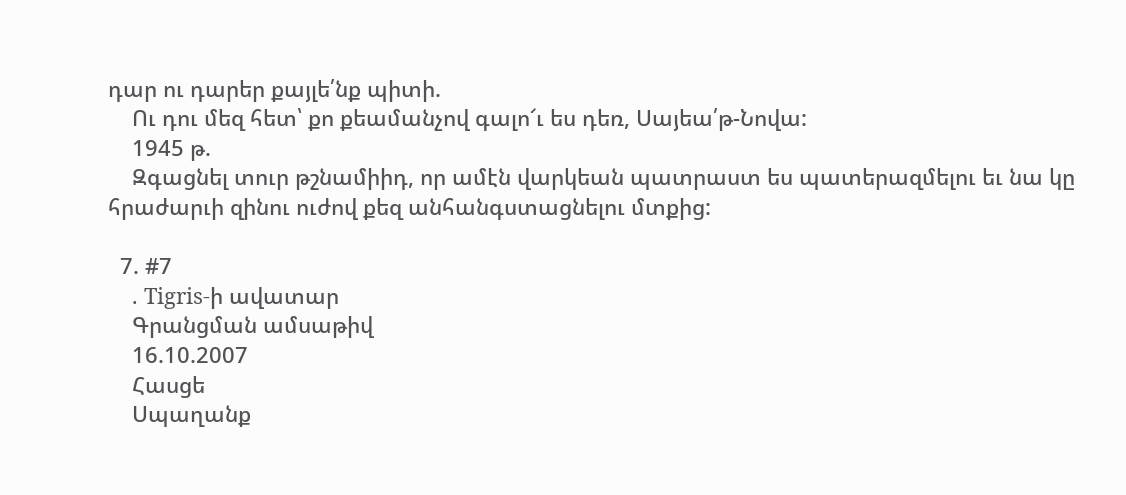դար ու դարեր քայլե՛նք պիտի.
    Ու դու մեզ հետ՝ քո քեամանչով գալո՜ւ ես դեռ, Սայեա՛թ-Նովա:
    1945 թ.
    Զգացնել տուր թշնամիիդ, որ ամէն վարկեան պատրաստ ես պատերազմելու եւ նա կը հրաժարւի զինու ուժով քեզ անհանգստացնելու մտքից:

  7. #7
    . Tigris-ի ավատար
    Գրանցման ամսաթիվ
    16.10.2007
    Հասցե
    Սպաղանք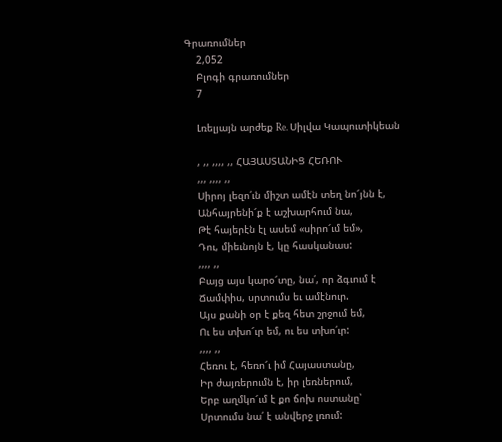Գրառումներ
    2,052
    Բլոգի գրառումներ
    7

    Լռելյայն արժեք Re. Սիլվա Կապուտիկեան

    , ,, ,,,, ,, ՀԱՅԱՍՏԱՆԻՑ ՀԵՌՈՒ
    ,,, ,,,, ,,
    Սիրոյ լեզո՛ւն միշտ ամէն տեղ նո՜յնն է,
    Անհայրենի՜ք է աշխարհում նա,
    Թէ հայերէն էլ ասեմ «սիրո՜ւմ եմ»,
    Դու, միեւնոյն է, կը հասկանաս:
    ,,,, ,,
    Բայց այս կարօ՜տը, նա՛, որ ձգւում է
    Ճամփիս, սրտումս եւ ամէնուր.
    Այս քանի օր է քեզ հետ շրջում եմ,
    Ու ես տխո՜ւր եմ, ու ես տխո՛ւր:
    ,,,, ,,
    Հեռու է, հեռո՜ւ իմ Հայաստանը,
    Իր ժայռերումն է, իր լեռներում,
    Երբ աղմկո՜ւմ է քո ճոխ ոստանը՝
    Սրտումս նա՛ է անվերջ լռում: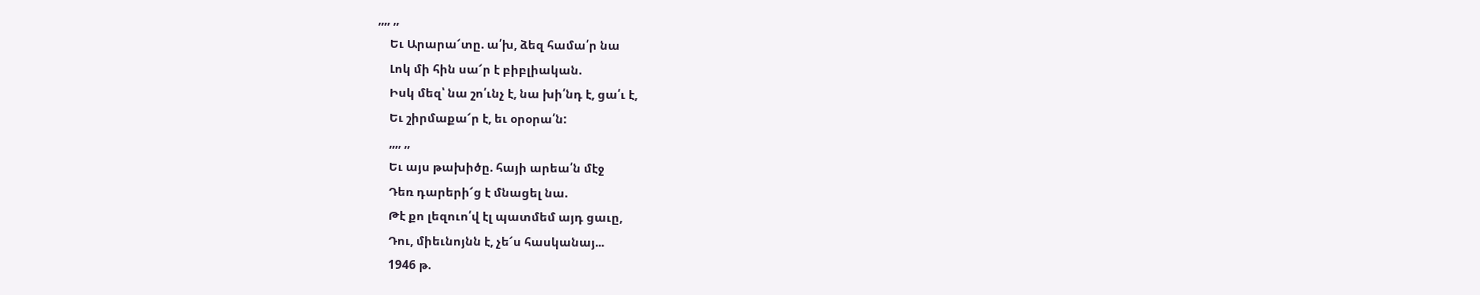,,,, ,,
    Եւ Արարա՜տը. ա՛խ, ձեզ համա՛ր նա
    Լոկ մի հին սա՜ր է բիբլիական.
    Իսկ մեզ՝ նա շո՛ւնչ է, նա խի՛նդ է, ցա՛ւ է,
    Եւ շիրմաքա՜ր է, եւ օրօրա՛ն:
    ,,,, ,,
    Եւ այս թախիծը. հայի արեա՛ն մէջ
    Դեռ դարերի՜ց է մնացել նա.
    Թէ քո լեզուո՛վ էլ պատմեմ այդ ցաւը,
    Դու, միեւնոյնն է, չե՜ս հասկանայ...
    1946 թ.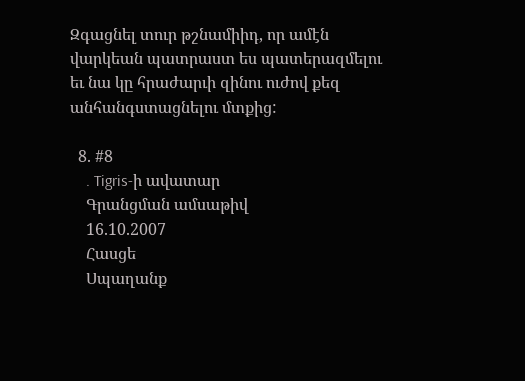Զգացնել տուր թշնամիիդ, որ ամէն վարկեան պատրաստ ես պատերազմելու եւ նա կը հրաժարւի զինու ուժով քեզ անհանգստացնելու մտքից:

  8. #8
    . Tigris-ի ավատար
    Գրանցման ամսաթիվ
    16.10.2007
    Հասցե
    Սպաղանք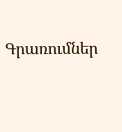Գրառումներ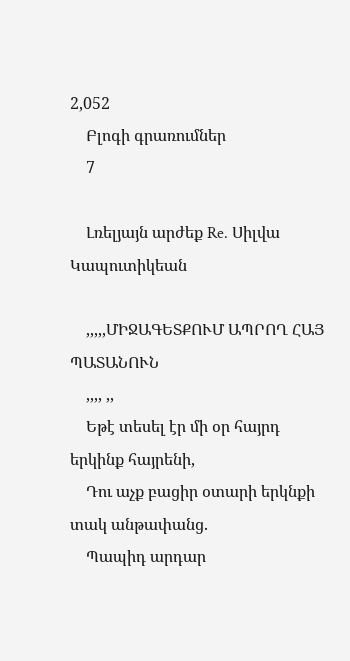2,052
    Բլոգի գրառումներ
    7

    Լռելյայն արժեք Re. Սիլվա Կապուտիկեան

    ,,,,,ՄԻՋԱԳԵՏՔՈՒՄ ԱՊՐՈՂ ՀԱՅ ՊԱՏԱՆՈՒՆ
    ,,,, ,,
    Եթէ տեսել էր մի օր հայրդ երկինք հայրենի,
    Դու աչք բացիր օտարի երկնքի տակ անթափանց.
    Պապիդ արդար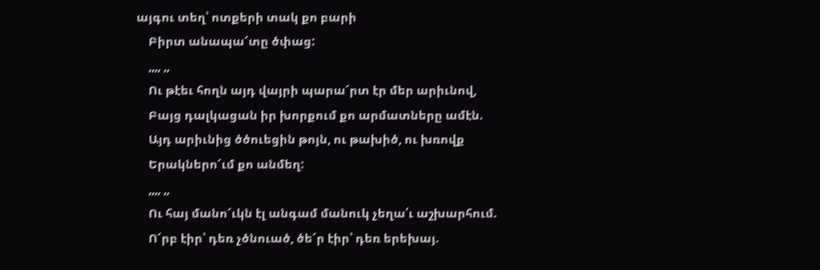այգու տեղ՝ ոտքերի տակ քո բարի
    Բիրտ անապա՜տը ծփաց:
    ,,,, ,,
    Ու թէեւ հողն այդ վայրի պարա՜րտ էր մեր արիւնով,
    Բայց դալկացան իր խորքում քո արմատները ամէն.
    Այդ արիւնից ծծուեցին թոյն, ու թախիծ, ու խռովք
    Երակներո՜ւմ քո անմեղ:
    ,,,, ,,
    Ու հայ մանո՜ւկն էլ անգամ մանուկ չեղա՛ւ աշխարհում.
    Ո՜րբ էիր՝ դեռ չծնուած, ծե՜ր էիր՝ դեռ երեխայ.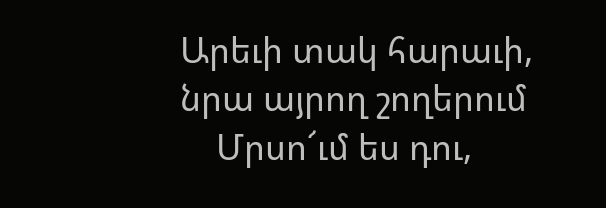Արեւի տակ հարաւի, նրա այրող շողերում
    Մրսո՜ւմ ես դու,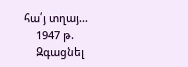հա՛յ տղայ...
    1947 թ.
    Զգացնել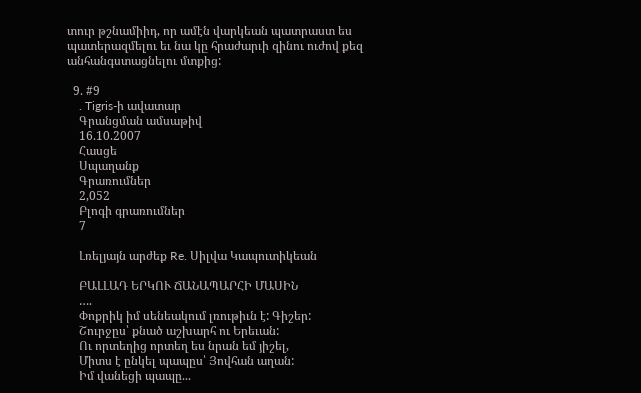տուր թշնամիիդ, որ ամէն վարկեան պատրաստ ես պատերազմելու եւ նա կը հրաժարւի զինու ուժով քեզ անհանգստացնելու մտքից:

  9. #9
    . Tigris-ի ավատար
    Գրանցման ամսաթիվ
    16.10.2007
    Հասցե
    Սպաղանք
    Գրառումներ
    2,052
    Բլոգի գրառումներ
    7

    Լռելյայն արժեք Re. Սիլվա Կապուտիկեան

    ԲԱԼԼԱԴ ԵՐԿՈՒ ՃԱՆԱՊԱՐՀԻ ՄԱՍԻՆ
    ….
    Փոքրիկ իմ սենեակում լռութիւն է: Գիշեր:
    Շուրջըս՝ քնած աշխարհ ու Երեւան:
    Ու որտեղից որտեղ ես նրան եմ յիշել,
    Միտս է ընկել պապըս՝ Յովհան աղան:
    Իմ վանեցի պապը...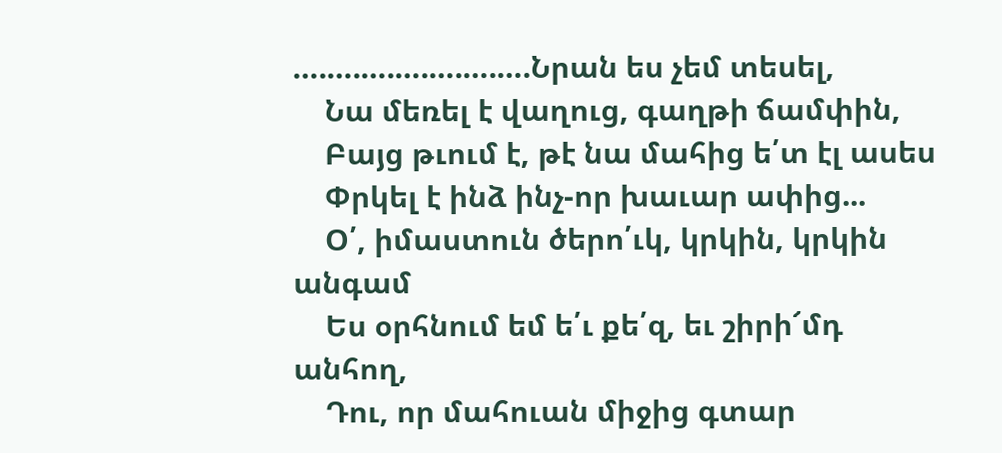….….….….….….….Նրան ես չեմ տեսել,
    Նա մեռել է վաղուց, գաղթի ճամփին,
    Բայց թւում է, թէ նա մահից ե՛տ էլ ասես
    Փրկել է ինձ ինչ-որ խաւար ափից...
    Օ՛, իմաստուն ծերո՛ւկ, կրկին, կրկին անգամ
    Ես օրհնում եմ ե՛ւ քե՛զ, եւ շիրի՜մդ անհող,
    Դու, որ մահուան միջից գտար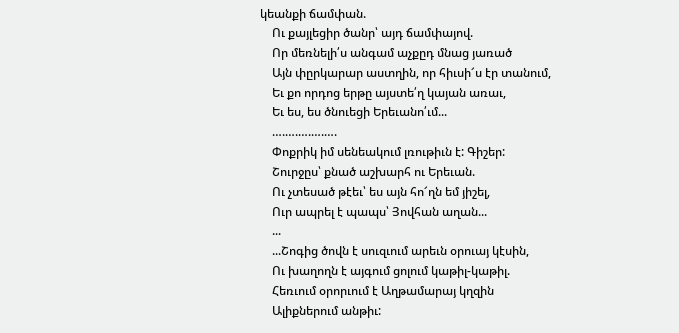կեանքի ճամփան.
    Ու քայլեցիր ծանր՝ այդ ճամփայով.
    Որ մեռնելի՛ս անգամ աչքըդ մնաց յառած
    Այն փըրկարար աստղին, որ հիւսի՜ս էր տանում,
    Եւ քո որդոց երթը այստե՛ղ կայան առաւ,
    Եւ ես, ես ծնուեցի Երեւանո՛ւմ...
    ….….….….….
    Փոքրիկ իմ սենեակում լռութիւն է: Գիշեր:
    Շուրջըս՝ քնած աշխարհ ու Երեւան.
    Ու չտեսած թէեւ՝ ես այն հո՜ղն եմ յիշել,
    Ուր ապրել է պապս՝ Յովհան աղան...
    ...
    ...Շոգից ծովն է սուզւում արեւն օրուայ կէսին,
    Ու խաղողն է այգում ցոլում կաթիլ-կաթիլ.
    Հեռւում օրորւում է Աղթամարայ կղզին
    Ալիքներում անթիւ: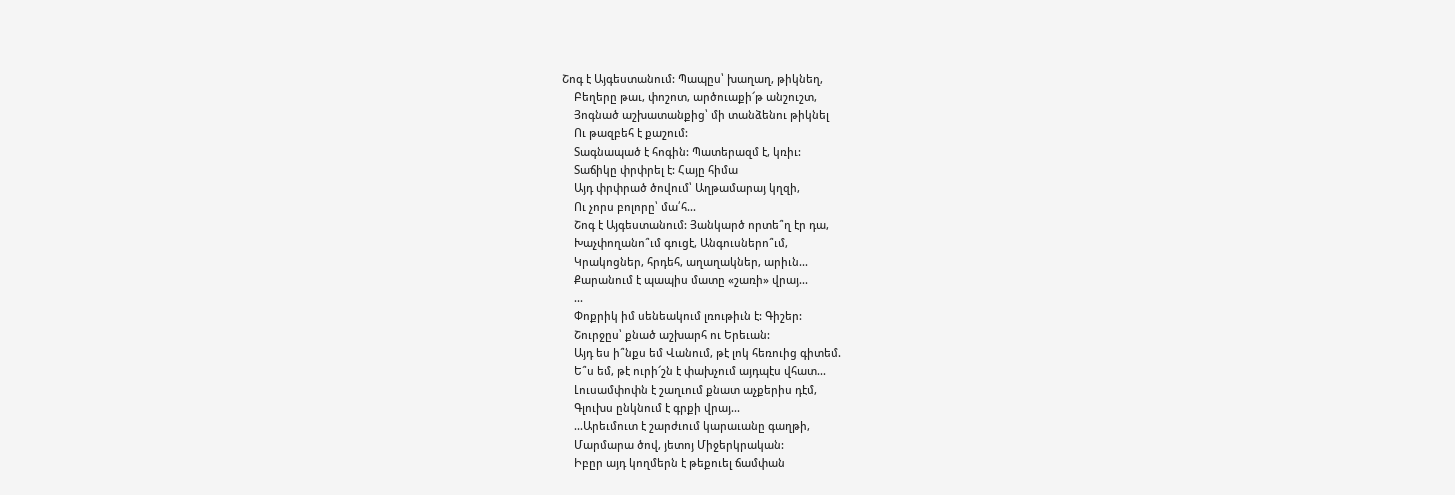Շոգ է Այգեստանում: Պապըս՝ խաղաղ, թիկնեղ,
    Բեղերը թաւ, փոշոտ, արծուաքի՜թ անշուշտ,
    Յոգնած աշխատանքից՝ մի տանձենու թիկնել
    Ու թազբեհ է քաշում:
    Տագնապած է հոգին: Պատերազմ է, կռիւ:
    Տաճիկը փրփրել է: Հայը հիմա
    Այդ փրփրած ծովում՝ Աղթամարայ կղզի,
    Ու չորս բոլորը՝ մա՛հ...
    Շոգ է Այգեստանում: Յանկարծ որտե՞ղ էր դա,
    Խաչփողանո՞ւմ գուցէ, Անգուսներո՞ւմ,
    Կրակոցներ, հրդեհ, աղաղակներ, արիւն...
    Քարանում է պապիս մատը «շառի» վրայ...
    ...
    Փոքրիկ իմ սենեակում լռութիւն է: Գիշեր:
    Շուրջըս՝ քնած աշխարհ ու Երեւան:
    Այդ ես ի՞նքս եմ Վանում, թէ լոկ հեռուից գիտեմ.
    Ե՞ս եմ, թէ ուրի՜շն է փախչում այդպէս վհատ...
    Լուսամփոփն է շաղւում քնատ աչքերիս դէմ,
    Գլուխս ընկնում է գրքի վրայ...
    ...Արեւմուտ է շարժւում կարաւանը գաղթի,
    Մարմարա ծով, յետոյ Միջերկրական:
    Իբըր այդ կողմերն է թեքուել ճամփան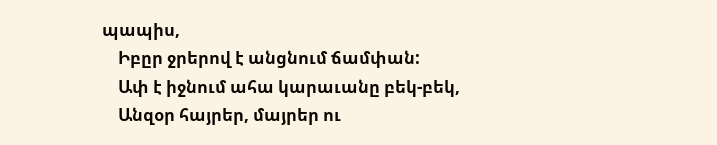պապիս,
    Իբըր ջրերով է անցնում ճամփան:
    Ափ է իջնում ահա կարաւանը բեկ-բեկ,
    Անզօր հայրեր, մայրեր ու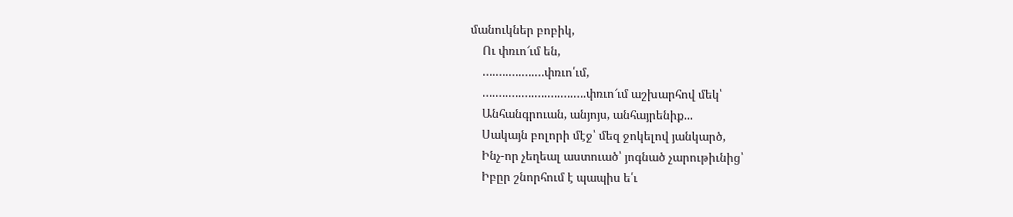մանուկներ բոբիկ,
    Ու փռւո՜ւմ են,
    ….….….….…փռւո՛ւմ,
    ….….….….….….….….փռւո՜ւմ աշխարհով մեկ՝
    Անհանգրուան, անյոյս, անհայրենիք...
    Սակայն բոլորի մէջ՝ մեզ ջոկելով յանկարծ,
    Ինչ-որ չեղեալ աստուած՝ յոգնած չարութիւնից՝
    Իբըր շնորհում է պապիս ե՛ւ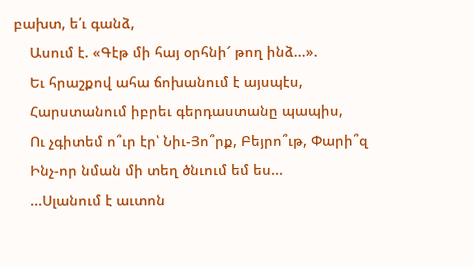բախտ, ե՛ւ գանձ,
    Ասում է. «Գէթ մի հայ օրհնի՜ թող ինձ...».
    Եւ հրաշքով ահա ճոխանում է այսպէս,
    Հարստանում իբրեւ գերդաստանը պապիս,
    Ու չգիտեմ ո՞ւր էր՝ Նիւ-Յո՞րք, Բեյրո՞ւթ, Փարի՞զ
    Ինչ-որ նման մի տեղ ծնւում եմ ես...
    ...Սլանում է աւտոն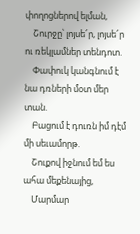փողոցներով ելման,
    Շուրջը՝ լոյսե՜ր, լոյսե՜ր ու ռեկլամներ տենդոտ.
    Փափուկ կանգնում է նա դռների մօտ մեր տան.
    Բացում է դուռն իմ դէմ մի սեւամորթ.
    Շուքով իջնում եմ ես ահա մեքենայից,
    Մարմար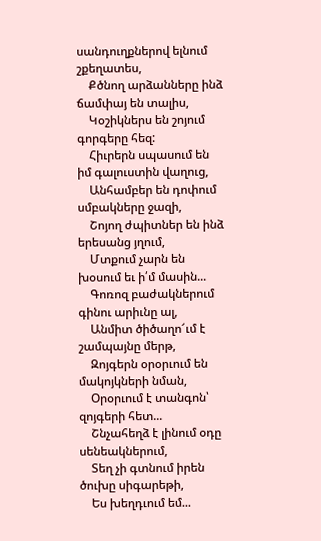սանդուղքներով ելնում շքեղատես,
    Քծնող արձանները ինձ ճամփայ են տալիս,
    Կօշիկներս են շոյում գորգերը հեզ:
    Հիւրերն սպասում են իմ գալուստին վաղուց,
    Անհամբեր են դոփում սմբակները ջազի,
    Շոյող ժպիտներ են ինձ երեսանց յղում,
    Մտքում չարն են խօսում եւ ի՛մ մասին...
    Գոռոզ բաժակներում գինու արիւնը ալ,
    Անմիտ ծիծաղո՜ւմ է շամպայնը մերթ,
    Զոյգերն օրօրւում են մակոյկների նման,
    Օրօրւում է տանգոն՝ զոյգերի հետ...
    Շնչահեղձ է լինում օդը սենեակներում,
    Տեղ չի գտնում իրեն ծուխը սիգարեթի,
    Ես խեղդւում եմ...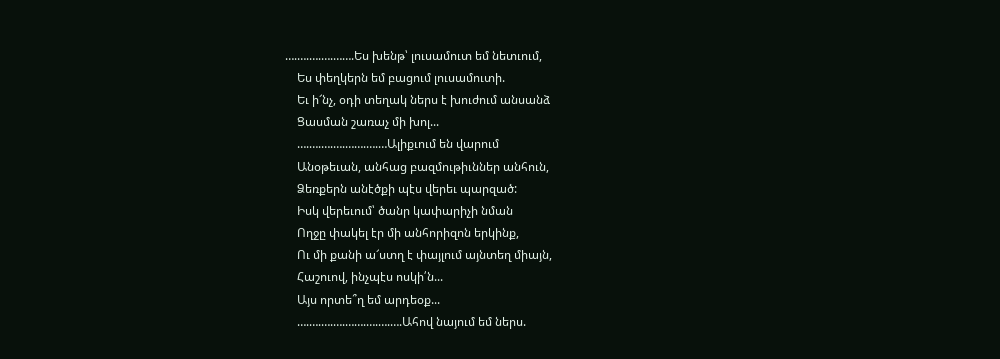….….….….…….Ես խենթ՝ լուսամուտ եմ նետւում,
    Ես փեղկերն եմ բացում լուսամուտի.
    Եւ ի՜նչ, օդի տեղակ ներս է խուժում անսանձ
    Ցասման շառաչ մի խոլ...
    ….….….….…….….…Ալիքւում են վարում
    Անօթեւան, անհաց բազմութիւններ անհուն,
    Ձեռքերն անէծքի պէս վերեւ պարզած:
    Իսկ վերեւում՝ ծանր կափարիչի նման
    Ողջը փակել էր մի անհորիզոն երկինք,
    Ու մի քանի ա՜ստղ է փայլում այնտեղ միայն,
    Հաշուով, ինչպէս ոսկի՛ն...
    Այս որտե՞ղ եմ արդեօք...
    ….….….….…….….….….Ահով նայում եմ ներս.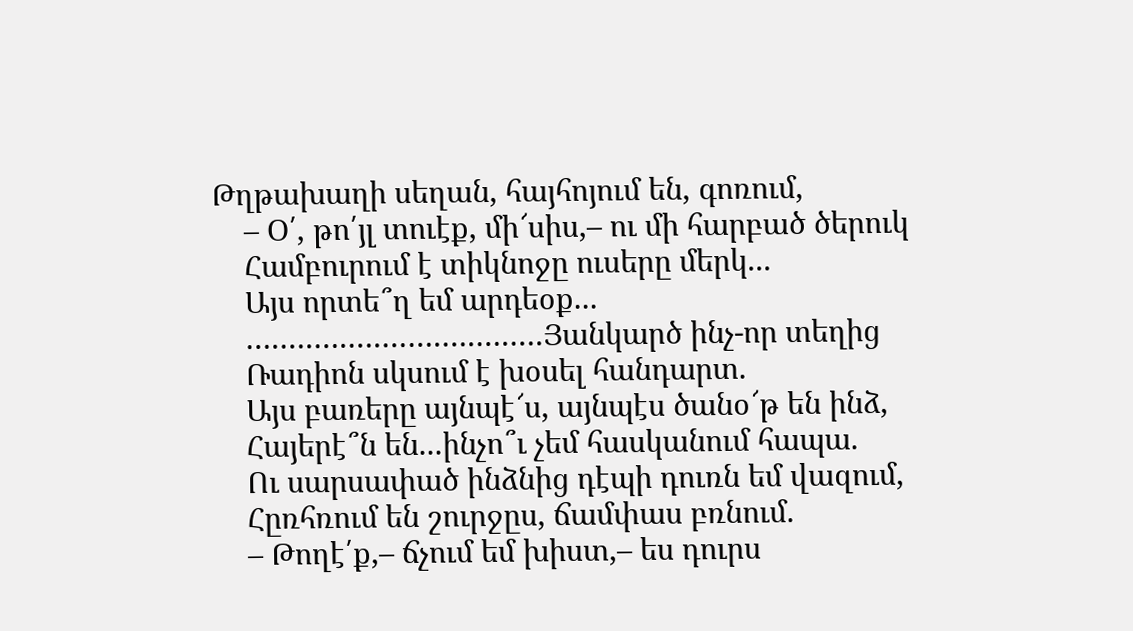Թղթախաղի սեղան, հայհոյում են, գոռում,
    – Օ՛, թո՛յլ տուէք, մի՜սիս,– ու մի հարբած ծերուկ
    Համբուրում է տիկնոջը ուսերը մերկ...
    Այս որտե՞ղ եմ արդեօք...
    ….….….….…….….….….Յանկարծ ինչ-որ տեղից
    Ռադիոն սկսում է խօսել հանդարտ.
    Այս բառերը այնպէ՜ս, այնպէս ծանօ՜թ են ինձ,
    Հայերէ՞ն են...ինչո՞ւ չեմ հասկանում հապա.
    Ու սարսափած ինձնից դէպի դուռն եմ վազում,
    Հըռհռում են շուրջըս, ճամփաս բռնում.
    – Թողէ՛ք,– ճչում եմ խիստ,– ես դուրս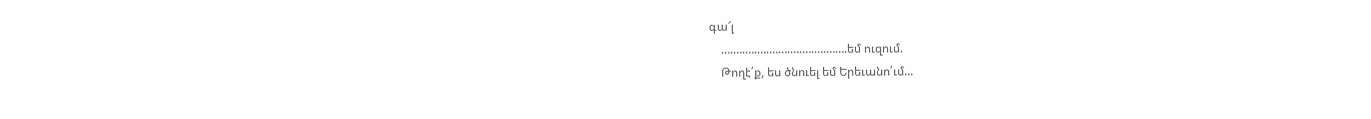գա՜լ
    ….….….….…….….….….…….եմ ուզում.
    Թողէ՛ք, ես ծնուել եմ Երեւանո՛ւմ...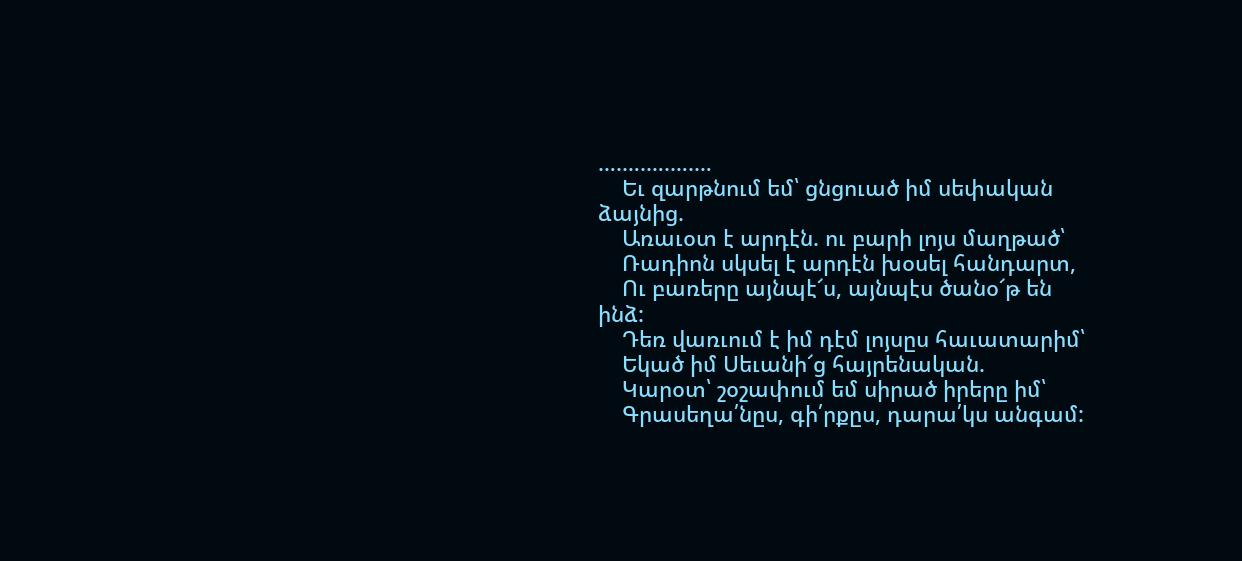….….….….…
    Եւ զարթնում եմ՝ ցնցուած իմ սեփական ձայնից.
    Առաւօտ է արդէն. ու բարի լոյս մաղթած՝
    Ռադիոն սկսել է արդէն խօսել հանդարտ,
    Ու բառերը այնպէ՜ս, այնպէս ծանօ՜թ են ինձ:
    Դեռ վառւում է իմ դէմ լոյսըս հաւատարիմ՝
    Եկած իմ Սեւանի՜ց հայրենական.
    Կարօտ՝ շօշափում եմ սիրած իրերը իմ՝
    Գրասեղա՛նըս, գի՛րքըս, դարա՛կս անգամ: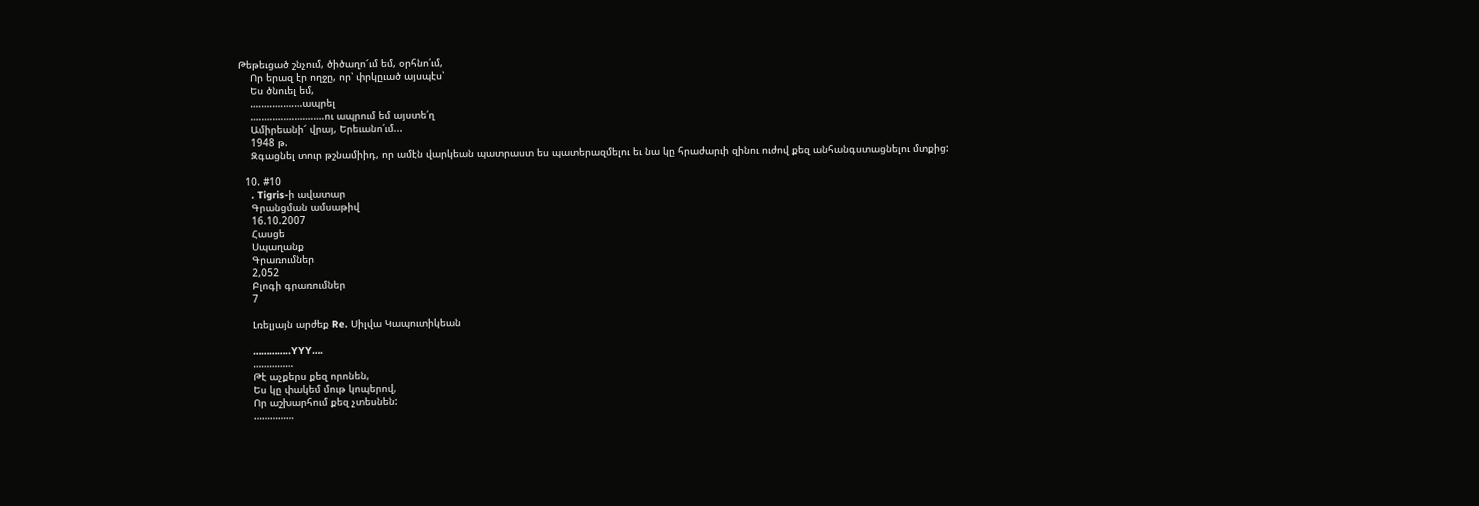Թեթեւցած շնչում, ծիծաղո՜ւմ եմ, օրհնո՛ւմ,
    Որ երազ էր ողջը, որ՝ փրկըւած այսպէս՝
    Ես ծնուել եմ,
    ….….….….…ապրել
    ….….….….…….….ու ապրում եմ այստե՛ղ
    Ամիրեանի՜ վրայ, Երեւանո՛ւմ...
    1948 թ.
    Զգացնել տուր թշնամիիդ, որ ամէն վարկեան պատրաստ ես պատերազմելու եւ նա կը հրաժարւի զինու ուժով քեզ անհանգստացնելու մտքից:

  10. #10
    . Tigris-ի ավատար
    Գրանցման ամսաթիվ
    16.10.2007
    Հասցե
    Սպաղանք
    Գրառումներ
    2,052
    Բլոգի գրառումներ
    7

    Լռելյայն արժեք Re. Սիլվա Կապուտիկեան

    …………..YYY….
    ……………
    Թէ աչքերս քեզ որոնեն,
    Ես կը փակեմ մութ կոպերով,
    Որ աշխարհում քեզ չտեսնեն:
    ……………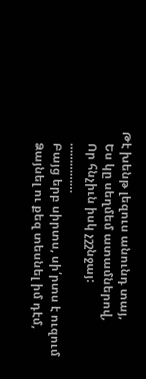Թէ խենթ լեզուս անունդ տայ,
    Ես կը սեղմեմ ատամներով,
    Որ հնչիւն իսկ չշշնջայ:
    ……………
    Բայց երբ սիրտս, սի՛րտս է ուզում
    Ձայնել ու քեզ տեսնել իմ դէմ,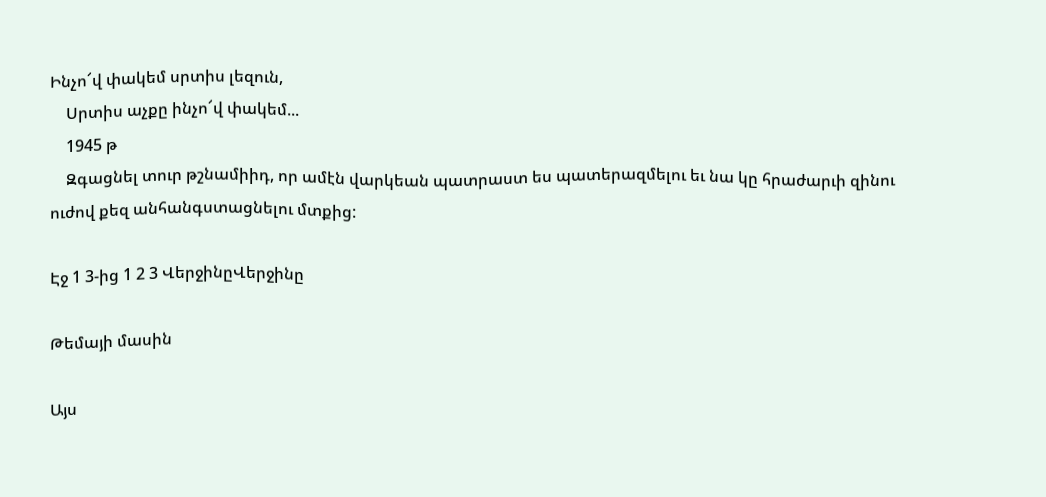Ինչո՜վ փակեմ սրտիս լեզուն,
    Սրտիս աչքը ինչո՜վ փակեմ...
    1945 թ
    Զգացնել տուր թշնամիիդ, որ ամէն վարկեան պատրաստ ես պատերազմելու եւ նա կը հրաժարւի զինու ուժով քեզ անհանգստացնելու մտքից:

Էջ 1 3-ից 1 2 3 ՎերջինըՎերջինը

Թեմայի մասին

Այս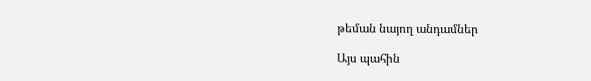թեման նայող անդամներ

Այս պահին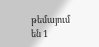թեմայում են 1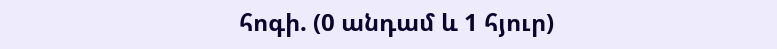հոգի. (0 անդամ և 1 հյուր)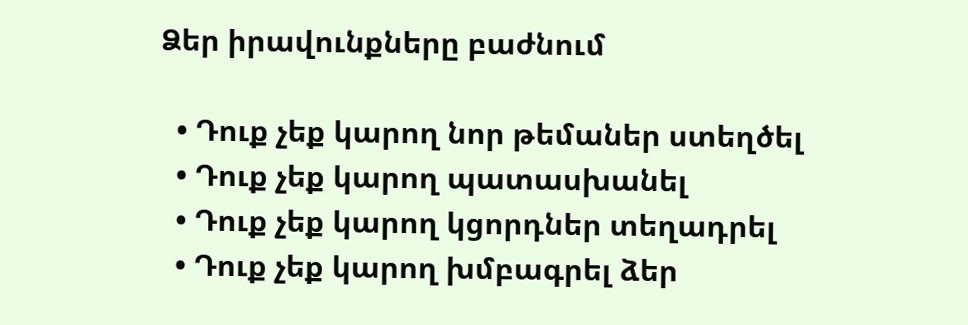Ձեր իրավունքները բաժնում

  • Դուք չեք կարող նոր թեմաներ ստեղծել
  • Դուք չեք կարող պատասխանել
  • Դուք չեք կարող կցորդներ տեղադրել
  • Դուք չեք կարող խմբագրել ձեր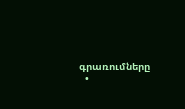գրառումները
  •